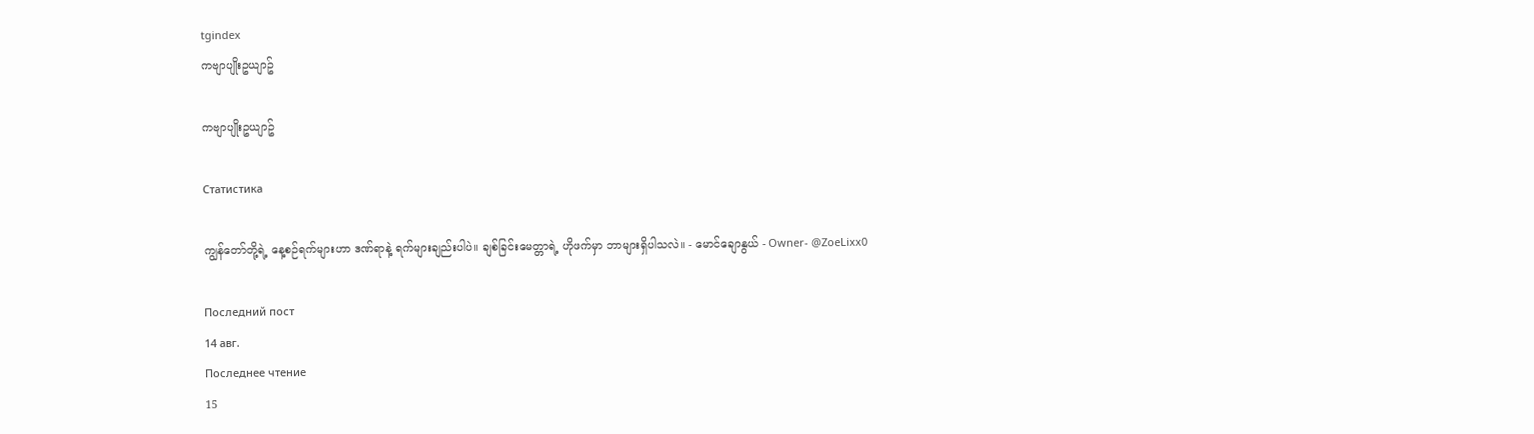tgindex
ကဗျာပျိုးဥယျာဥ်

ကဗျာပျိုးဥယျာဥ်

Статистика

ကျွန်တော်တို့ရဲ့ နေ့စဉ်ရက်များဟာ ဒဏ်ရာနဲ့ ရက်များချည်းပါပဲ။ ချစ်ခြင်းမေတ္တာရဲ့ ဟိုဖက်မှာ ဘာများရှိပါသလဲ။ - မောင်ချောနွယ် - Owner- @ZoeLixx0

Последний пост
14 авг.
Последнее чтение
15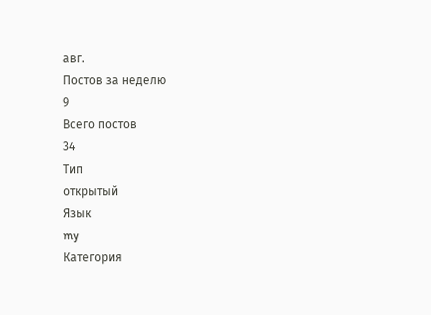авг.
Постов за неделю
9
Всего постов
34
Тип
открытый
Язык
my
Категория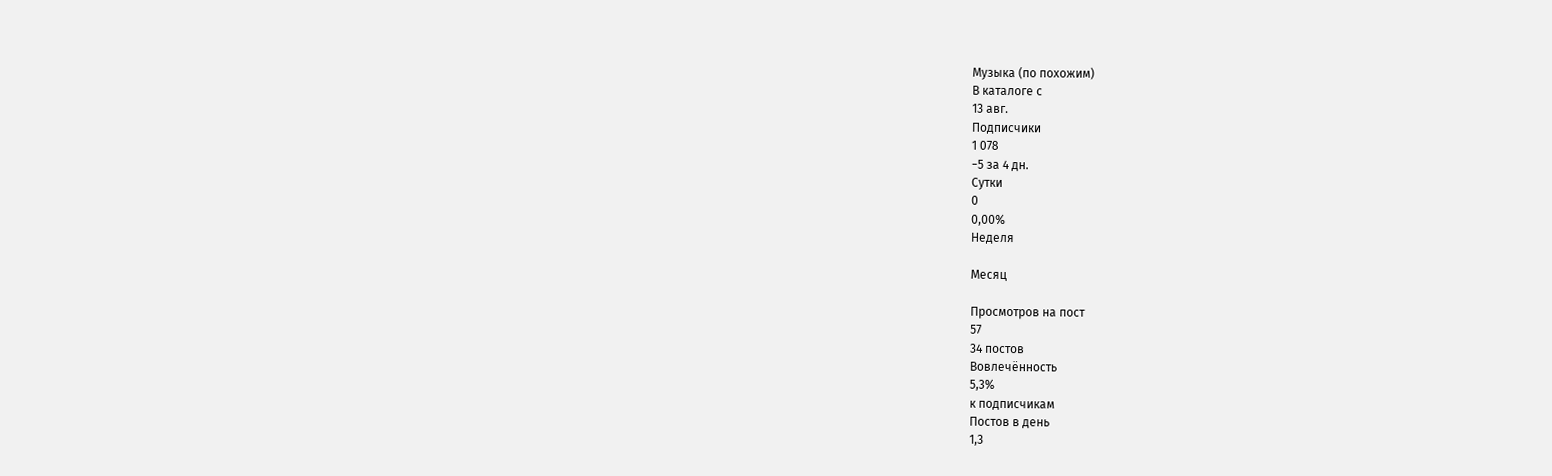Музыка (по похожим)
В каталоге с
13 авг.
Подписчики
1 078
−5 за 4 дн.
Сутки
0
0,00%
Неделя

Месяц

Просмотров на пост
57
34 постов
Вовлечённость
5,3%
к подписчикам
Постов в день
1,3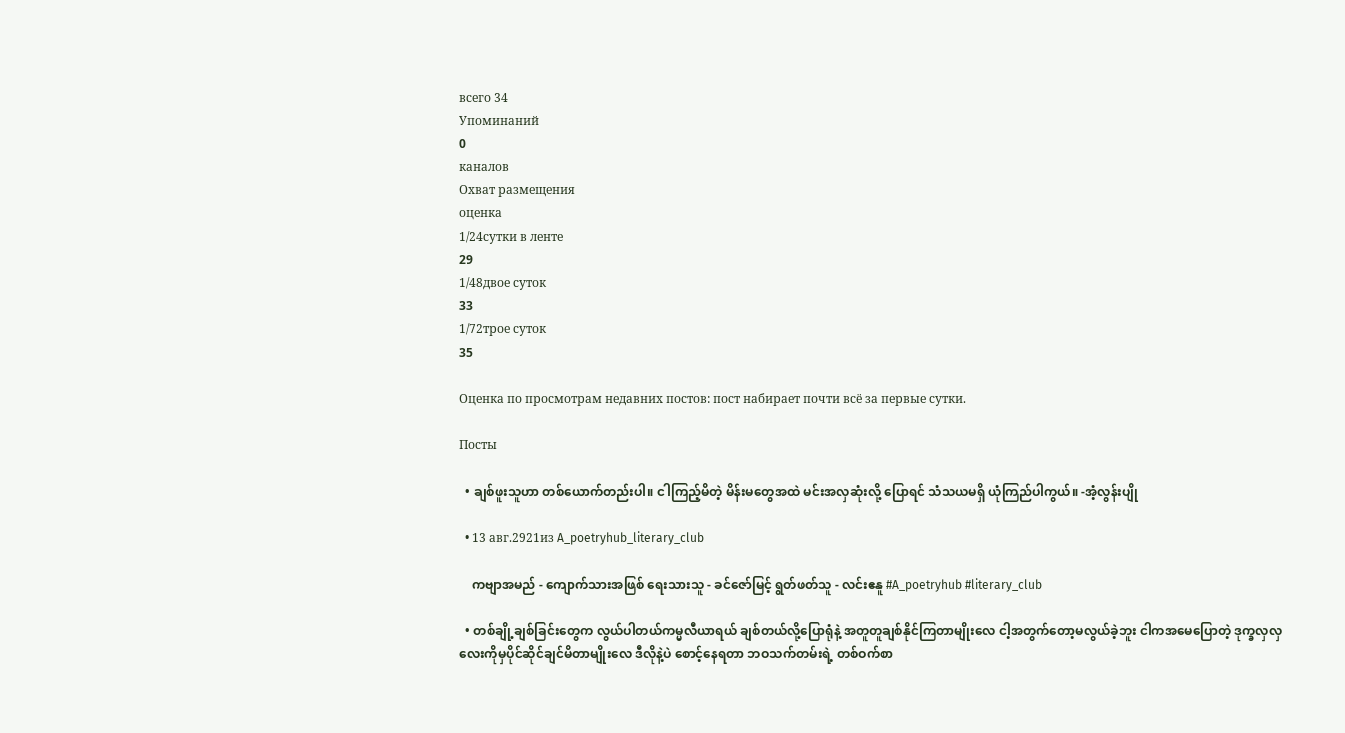всего 34
Упоминаний
0
каналов
Охват размещения
оценка
1/24сутки в ленте
29
1/48двое суток
33
1/72трое суток
35

Оценка по просмотрам недавних постов: пост набирает почти всё за первые сутки.

Посты

  • ချစ်ဖူးသူဟာ တစ်ယောက်တည်းပါ။ ငါကြည့်မိတဲ့ မိန်းမတွေအထဲ မင်းအလှဆုံးလို့ ပြောရင် သံသယမရှိ ယုံကြည်ပါကွယ်။ -အံ့လွန်းပျို

  • 13 авг.2921из A_poetryhub_literary_club

    ကဗျာအမည် - ကျောက်သားအဖြစ် ရေးသားသူ - ခင်ဇော်မြင့် ရွတ်ဖတ်သူ - လင်းဧနူ #A_poetryhub #literary_club

  • တစ်ချို့ချစ်ခြင်းတွေက လွယ်ပါတယ်ကမ္မလီယာရယ် ချစ်တယ်လို့ပြောရုံနဲ့ အတူတူချစ်နိုင်ကြတာမျိုးလေ ငါ့အတွက်တော့မလွယ်ခဲ့ဘူး ငါကအမေပြောတဲ့ ဒုက္ခလှလှ လေးကိုမှပိုင်ဆိုင်ချင်မိတာမျိုးလေ ဒီလိုနဲ့ပဲ စောင့်နေရတာ ဘဝသက်တမ်းရဲ့ တစ်ဝက်စာ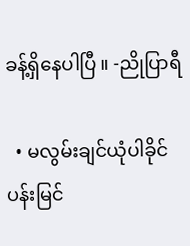ခန့်ရှိနေပါပြီ ။ -ညိုပြာရီ

  • မလွမ်းချင်ယုံပါခိုင် ပန်းမြင်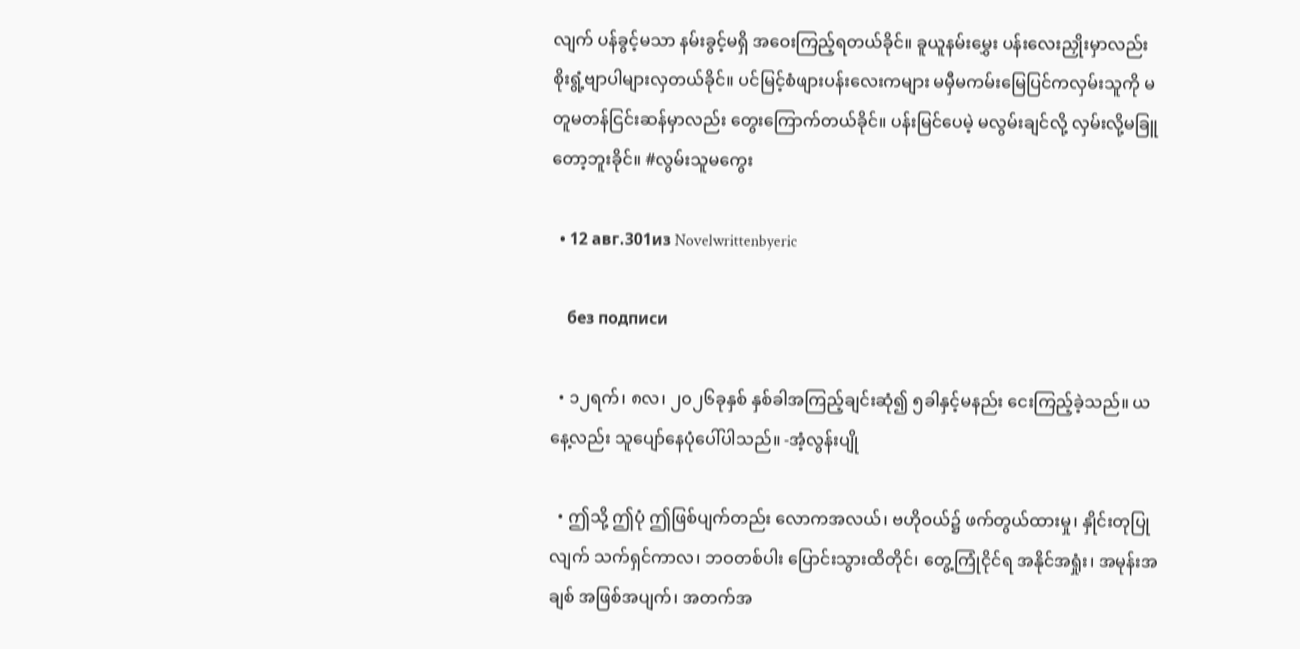လျက် ပန်ခွင့်မသာ နမ်းခွင့်မရှိ အဝေးကြည့်ရတယ်ခိုင်။ ခူယူနမ်းမွှေး ပန်းလေးညှိုးမှာလည်း စိုးရွံ့ဗျာပါများလှတယ်ခိုင်။ ပင်မြင့်စံဖျားပန်းလေးကများ မမှီမကမ်းမြေပြင်ကလှမ်းသူကို မတူမတန်ငြင်းဆန်မှာလည်း တွေးကြောက်တယ်ခိုင်။ ပန်းမြင်ပေမဲ့ မလွမ်းချင်လို့ လှမ်းလို့မခြူတော့ဘူးခိုင်။ #လွမ်းသူမကွေး

  • 12 авг.301из Novelwrittenbyeric

    без подписи

  • ၁၂ရက်၊ ၈လ၊ ၂၀၂၆ခုနှစ် နှစ်ခါအကြည့်ချင်းဆုံ၍ ၅ခါနှင့်မနည်း ငေးကြည့်ခဲ့သည်။ ယနေ့လည်း သူပျော်နေပုံပေါ်ပါသည်။ -အံ့လွန်းပျို

  • ဤသို့ ဤပုံ ဤဖြစ်ပျက်တည်း လောကအလယ်၊ ဗဟိုဝယ်၌ ဖက်တွယ်ထားမှု၊ နှိုင်းတုပြုလျက် သက်ရှင်ကာလ၊ ဘဝတစ်ပါး ‌ပြောင်းသွားထိတိုင်၊ တွေ့ကြုံငိုင်ရ အနိုင်အရှုံး၊ အမုန်းအချစ် အဖြစ်အပျက်၊ အတက်အ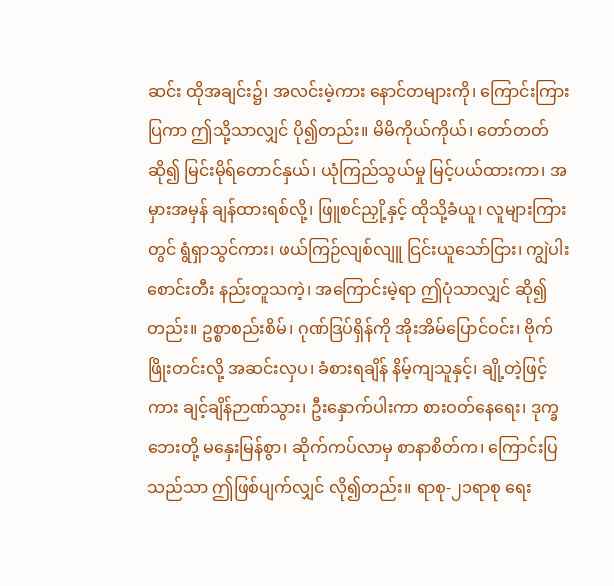ဆင်း ထိုအချင်း၌၊ အလင်းမဲ့ကား နောင်တများကို၊ ကြောင်းကြားပြကာ ဤသို့သာလျှင် ပို၍တည်း။ မိမိကိုယ်ကိုယ်၊ ‌တော်တတ်ဆို၍ မြင်းမိုရ်တောင်နှယ်၊ ယုံကြည်သွယ်မှု မြင့်ပယ်ထားကာ၊ အမှားအမှန် ချန်ထားရစ်လို့၊ ဖြူစင်ညှို့နှင့် ထိုသို့ခံယူ၊ လူများကြားတွင် ရွံရှာသွင်ကား၊ ဖယ်ကြဉ်လျစ်လျူ ငြင်းယူသော်ငြား၊ ကျွဲပါးစောင်းတီး နည်းတူသကဲ့၊ အကြောင်းမဲ့ရာ ဤပုံသာလျှင် ဆို၍တည်း။ ဥစ္စာစည်းစိမ်၊ ဂုဏ်ဒြပ်ရှိန်ကို အိုးအိမ်ပြောင်ဝင်း၊ ‌ဗိုက်ဖြိုးတင်းလို့ အဆင်းလှပ၊ ခံစားရချိန် နိမ့်ကျသူနှင့်၊ ချို့တဲ့ဖြင့်ကား ချင့်ချိန်ဉာဏ်သွား၊ ဦးနှောက်ပါးကာ စားဝတ်နေရေး၊ ဒုက္ခဘေးတို့ ‌မနှေးမြန်စွာ၊ ဆိုက်ကပ်လာမှ စာနာစိတ်က၊ ကြောင်းပြသည်သာ ဤဖြစ်ပျက်လျှင် လို၍တည်း။ ရာစု-၂၁ရာစု ရေး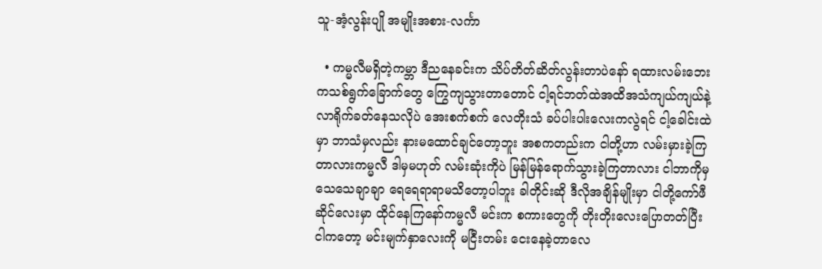သူ-အံ့လွန်းပျို အမျိုးအစား-လင်္ကာ

  • ကမ္မလီမရှိတဲ့ကမ္ဘာ ဒီညနေခင်းက သိပ်တိတ်ဆိတ်လွန်းတာပဲနော် ရထားလမ်းဘေးကသစ်ရွက်ခြောက်တွေ ကြွေကျသွားတာတောင် ငါ့ရင်ဘတ်ထဲအထိအသံကျယ်ကျယ်နဲ့ လာရိုက်ခတ်နေသလိုပဲ အေးစက်စက် လေတိုးသံ ခပ်ပါးပါးလေးကလွဲရင် ငါ့ခေါင်းထဲမှာ ဘာသံမှလည်း နားမထောင်ချင်တော့ဘူး အစကတည်းက ငါတို့ဟာ လမ်းမှားခဲ့ကြတာလားကမ္မလီ ဒါမှမဟုတ် လမ်းဆုံးကိုပဲ မြန်မြန်ရောက်သွားခဲ့ကြတာလား ငါဘာကို‌မှသေသေချာချာ ရေရေရာရာမသိတော့ပါဘူး ခါတိုင်းဆို ဒီလိုအချိန်မျိုးမှာ ငါတို့ကော်ဖီဆိုင်လေးမှာ ထိုင်နေကြနော်ကမ္မလီ မင်းက စကားတွေကို တိုးတိုးလေးပြောတတ်ပြီး ငါကတော့ မင်းမျက်နှာလေးကို မငြီးတမ်း ငေးနေခဲ့တာလေ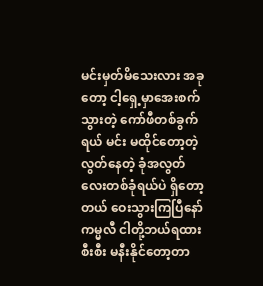မင်းမှတ်မိသေးလား အခုတော့ ငါ့ရှေ့မှာအေးစက်သွားတဲ့ ကော်ဖီတစ်ခွက်ရယ် မင်း မထိုင်တော့တဲ့လွတ်နေတဲ့ ခုံအလွတ်လေးတစ်ခုံရယ်ပဲ ရှိတော့တယ် ဝေးသွားကြပြီနော်ကမ္မလီ ငါတို့ဘယ်ရထားစီးစီး မနီးနိုင်တော့တာ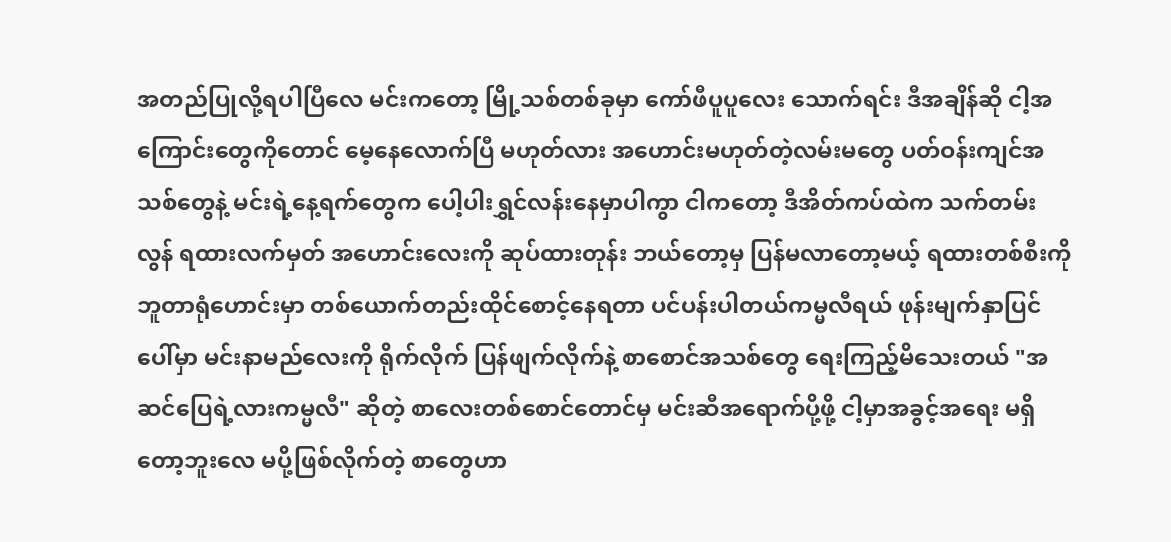အတည်ပြုလို့ရပါပြီလေ မင်းကတော့ မြို့သစ်တစ်ခုမှာ ကော်ဖီပူပူလေး သောက်ရင်း ဒီအချိန်ဆို ငါ့အကြောင်းတွေကိုတောင် မေ့နေလောက်ပြီ မဟုတ်လား အဟောင်းမဟုတ်တဲ့လမ်းမတွေ ပတ်ဝန်းကျင်အသစ်တွေနဲ့ မင်းရဲ့နေ့ရက်တွေက ပေါ့ပါးရွှင်လန်းနေမှာပါကွာ ငါကတော့ ဒီအိတ်ကပ်ထဲက သက်တမ်းလွန် ရထားလက်မှတ် အဟောင်းလေးကို ဆုပ်ထားတုန်း ဘယ်တော့မှ ပြန်မလာတော့မယ့် ရထားတစ်စီးကိုဘူတာရုံဟောင်းမှာ တစ်ယောက်တည်းထိုင်စောင့်နေရတာ ပင်ပန်းပါတယ်ကမ္မလီရယ် ဖုန်းမျက်နှာပြင်ပေါ်မှာ မင်းနာမည်လေးကို ရိုက်လိုက် ပြန်ဖျက်လိုက်နဲ့ စာ‌စောင်အသစ်တွေ ရေးကြည့်မိသေးတယ် "အဆင်ပြေရဲ့လားကမ္မလီ" ဆိုတဲ့ စာလေးတစ်စောင်တောင်မှ မင်းဆီအရောက်ပို့ဖို့ ငါ့မှာအခွင့်အရေး မရှိတော့ဘူးလေ မပို့ဖြစ်လိုက်တဲ့ စာတွေဟာ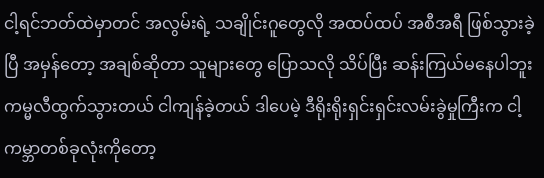ငါ့ရင်ဘတ်ထဲမှာတင် အလွမ်းရဲ့ သချိုင်းဂူတွေလို အထပ်ထပ် အစီအရီ ဖြစ်သွားခဲ့ပြီ အမှန်တော့ အချစ်ဆိုတာ သူများတွေ ပြောသလို သိပ်ပြီး ဆန်းကြယ်မနေပါဘူး ကမ္မလီထွက်သွားတယ် ငါကျန်ခဲ့တယ် ဒါပေမဲ့ ဒီရိုးရိုးရှင်းရှင်းလမ်းခွဲမှုကြီးက ငါ့ကမ္ဘာတစ်ခုလုံးကိုတော့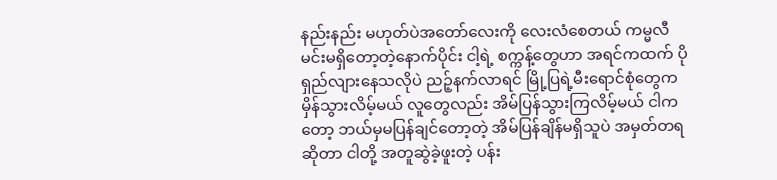နည်းနည်း မဟုတ်ပဲအတော်လေးကို လေးလံစေတယ် ကမ္မလီ မင်းမရှိတော့တဲ့နောက်ပိုင်း ငါ့ရဲ့ စက္ကန့်တွေဟာ အရင်ကထက် ပိုရှည်လျားနေသလိုပဲ ညဉ့်နက်လာရင် မြို့ပြရဲ့မီးရောင်စုံတွေက မှိန်သွားလိမ့်မယ် လူတွေလည်း အိမ်ပြန်သွားကြလိမ့်မယ် ငါကတော့ ဘယ်မှမပြန်ချင်တော့တဲ့ အိမ်ပြန်ချိန်မရှိသူပဲ အမှတ်တရဆိုတာ ငါတို့ အတူဆွဲခဲ့ဖူးတဲ့ ပန်း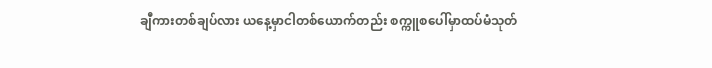ချီကားတစ်ချပ်လား ယနေ့မှာငါတစ်ယောက်တည်း စက္ကူစပေါ်မှာထပ်မံသုတ်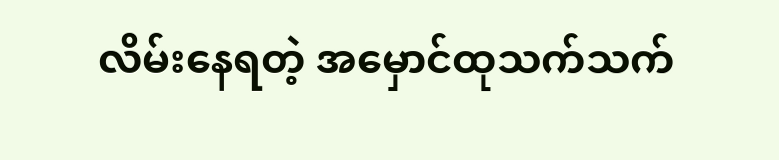လိမ်းနေရတဲ့ အမှောင်ထုသက်သက်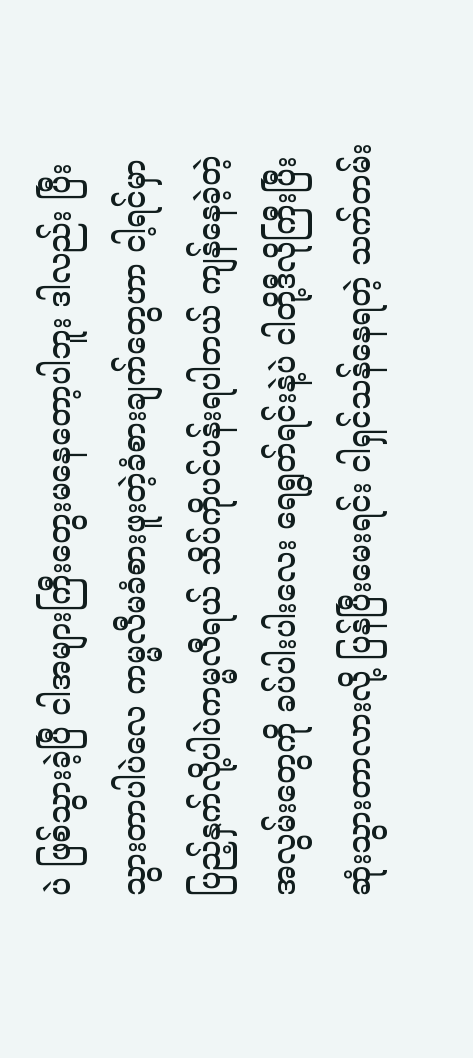ပဲ ဖြစ်သွားခဲ့ပြီ ငါအများကြီးတွေးမနေတော့ပါဘူး ဒါလည်း ပြီးသွားတာပါပဲလေ ကမ္မလီမခံစားဖူးတဲ့ခံစားချက်တွေဟာ ငါ့ရင်မှာပြည့်နှက်လို့ပါပဲကမ္မလီရယ် သိပ်ကိုပင်ပန်းရပါတယ် ကျန်နေခဲ့တဲ့ အလွမ်းတွေကို ခပ်ပါးပါးလေး ရေရွတ်ရင်းနဲ့ပဲ ငါတို့ဒီလိုကြီးပြီးဆုံးသွားတာလားလို့ ပြန်ပြီးမေးရင်း ငါရှင်သန်နေရတဲ့ သက်တမ်း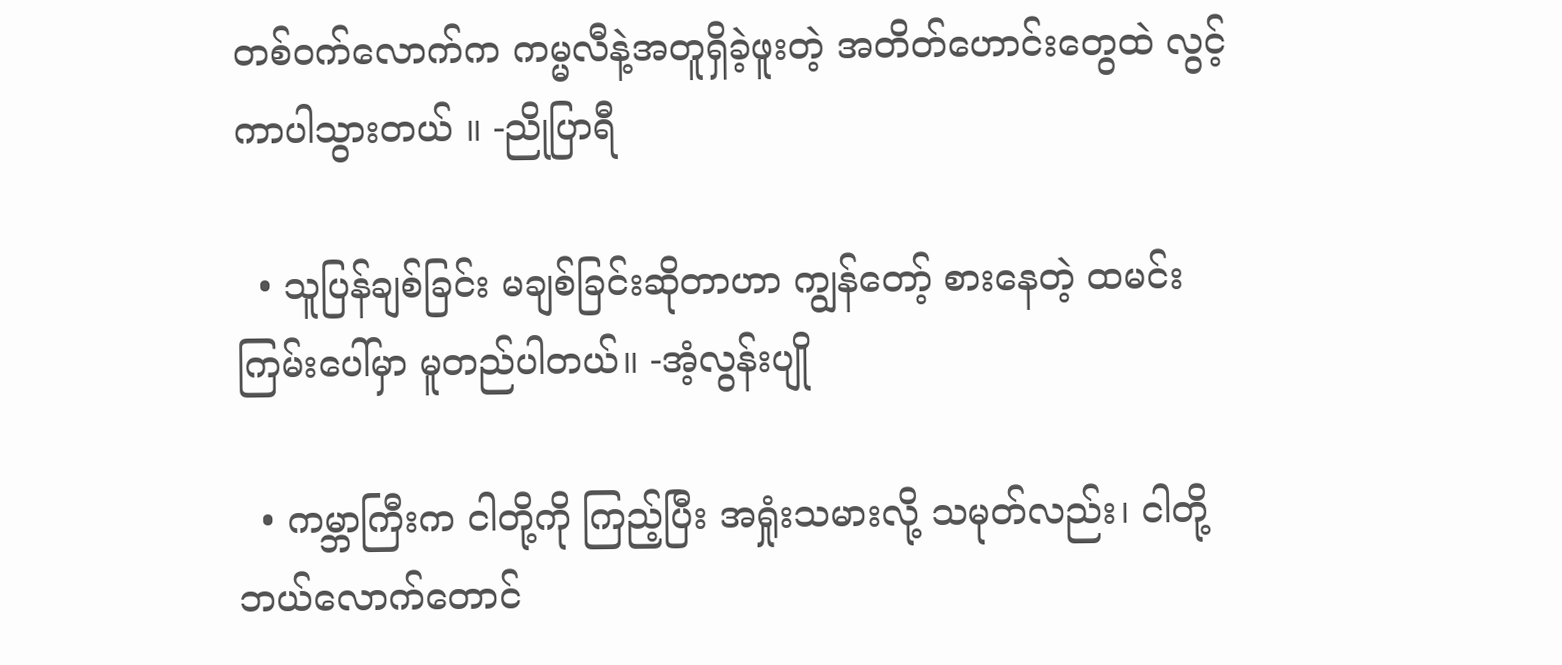တစ်ဝက်လောက်က ကမ္မလီနဲ့အတူရှိခဲ့ဖူးတဲ့ အတိတ်ဟောင်းတွေထဲ လွင့်ကာပါသွားတယ် ။ -ညိုပြာရီ

  • သူပြန်ချစ်ခြင်း မချစ်ခြင်းဆိုတာဟာ ကျွန်တော့် စားနေတဲ့ ထမင်းကြမ်းပေါ်မှာ မူတည်ပါတယ်။ -အံ့လွန်းပျို

  • ကမ္ဘာကြီးက ငါတို့ကို ကြည့်ပြီး အရှုံးသမားလို့ သမုတ်လည်း၊ ငါတို့ ဘယ်လောက်တောင်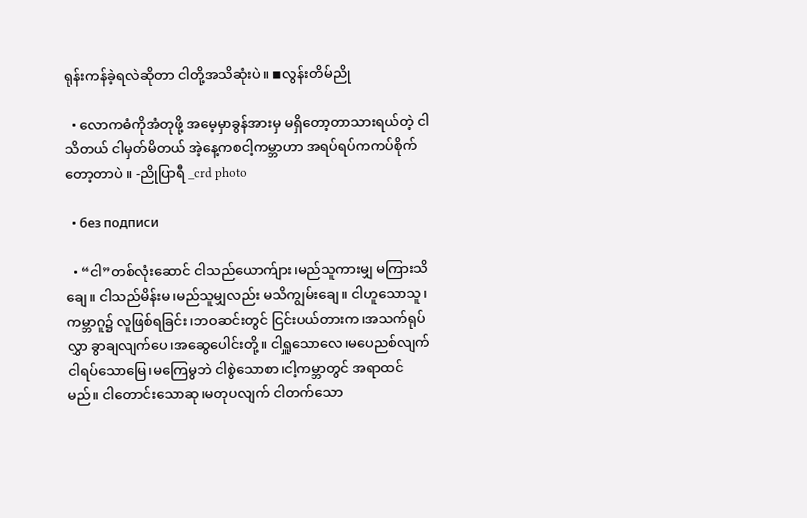ရုန်းကန်ခဲ့ရလဲဆိုတာ ငါတို့အသိဆုံးပဲ။ ◾လွန်းတိမ်ညို

  • လောကဓံကိုအံတုဖို့ အမေ့မှာခွန်အားမှ မရှိတော့တာသားရယ်တဲ့ ငါသိတယ် ငါမှတ်မိတယ် အဲ့နေ့ကစငါ့ကမ္ဘာဟာ အရပ်ရပ်ကကပ်စိုက်တော့တာပဲ ။ -ညိုပြာရီ _crd photo

  • без подписи

  • “ငါ”တစ်လုံးဆောင် ငါသည်ယောက်ျား၊မည်သူကားမျှ မကြားသိချေ။ ငါသည်မိန်းမ၊မည်သူမျှလည်း မသိကျွမ်းချေ။ ငါဟူသောသူ၊ကမ္ဘာဂူ၌ လူဖြစ်ရခြင်း၊ဘဝဆင်းတွင် ငြင်းပယ်တားက၊‌အသက်ရုပ်လွှာ ခွာချလျက်ပေ၊အဆွေပေါင်းတို့။ ငါရှူသောလေ၊မပေညစ်လျက် ငါရပ်သောမြေ၊မကြေမွဘဲ ငါစွဲသောစာ၊ငါ့ကမ္ဘာတွင် အရာထင်မည်။ ငါတောင်းသောဆု၊မတုပလျက် ငါတက်သော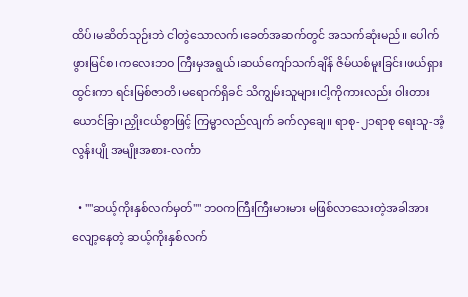ထိပ်၊မဆိတ်သုဉ်းဘဲ ငါတွဲသောလက်၊ခေတ်အဆက်တွင် အသက်ဆုံးမည်။ ပေါက်ဖွားမြင်စ၊ကလေးဘဝ ကြီးမှအရွယ်၊ဆယ်ကျော်သက်ချိန် ဇိမ်ယစ်မူးခြင်း၊ဖယ်ရှားထွင်းကာ ရင်းမြစ်ဇာတိ၊မရောက်ရှိခင် သိကျွမ်းသူများ၊ငါ့ကိုကားလည်း ဝါးတားယောင်ခြာ၊ညှိုးငယ်စွာဖြင့် ကြမ္မာလည်လျက် ခက်လှချေ။ ရာစု-၂၁ရာစု ရေးသူ-အံ့လွန်းပျို အမျိုးအစား-လင်္ကာ

  • ""ဆယ့်ကိုးနှစ်လက်မှတ်"" ဘဝကကြီးကြီးမားမား မဖြစ်လာသေးတဲ့အခါအားလျော့နေတဲ့ ဆယ့်ကိုးနှစ်လက်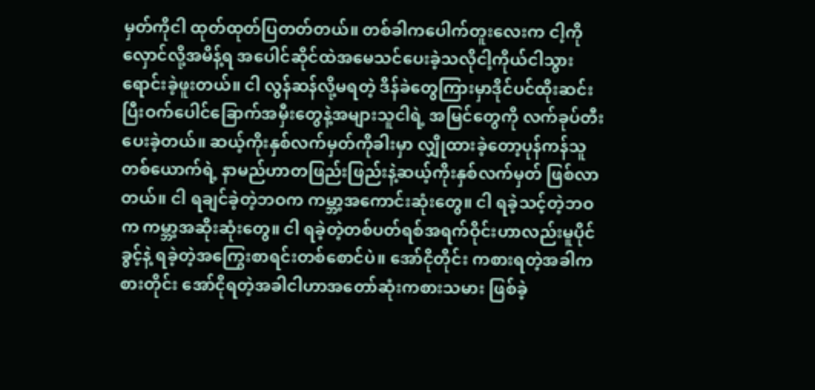မှတ်ကိုငါ ထုတ်ထုတ်ပြတတ်တယ်။ တစ်ခါကပေါက်တူးလေးက ငါ့ကို လှောင်လို့အမိန့်ရ အပေါင်ဆိုင်ထဲအမေသင်ပေးခဲ့သလိုငါ့ကိုယ်ငါသွားရောင်းခဲ့ဖူးတယ်။ ငါ လွန်ဆန်လို့မရတဲ့ ဒိန်ခဲတွေကြားမှာဒိုင်ပင်ထိုးဆင်းပြီးဝက်ပေါင်ခြောက်အမှီးတွေနဲ့အများသူငါရဲ့ အမြင်တွေကို လက်ခုပ်တီးပေးခဲ့တယ်။ ဆယ့်ကိုးနှစ်လက်မှတ်ကိုခါးမှာ လျှိုထားခဲ့တော့ပုန်ကန်သူ တစ်ယောက်ရဲ့ နာမည်ဟာတဖြည်းဖြည်းနဲ့ဆယ့်ကိုးနှစ်လက်မှတ် ဖြစ်လာတယ်။ ငါ ရချင်ခဲ့တဲ့ဘဝက ကမ္ဘာ့အကောင်းဆုံးတွေ။ ငါ ရခဲ့သင့်တဲ့ဘဝက ကမ္ဘာ့အဆိုးဆုံးတွေ။ ငါ ရခဲ့တဲ့တစ်ပတ်ရစ်အရက်ဝိုင်းဟာလည်းမူပိုင်ခွင့်နဲ့ ရခဲ့တဲ့အကြွေးစာရင်းတစ်စောင်ပဲ။ အော်ငိုတိုင်း ကစားရတဲ့အခါကစားတိုင်း အော်ငိုရတဲ့အခါငါဟာအတော်ဆုံးကစားသမား ဖြစ်ခဲ့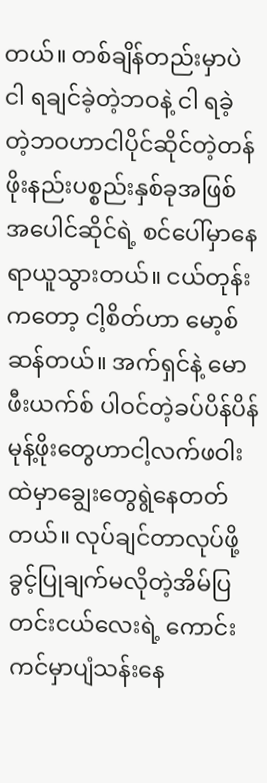တယ်။ တစ်ချိန်တည်းမှာပဲ ငါ ရချင်ခဲ့တဲ့ဘဝနဲ့ ငါ ရခဲ့တဲ့ဘဝဟာငါပိုင်ဆိုင်တဲ့တန်ဖိုးနည်းပစ္စည်းနှစ်ခုအဖြစ်အပေါင်ဆိုင်ရဲ့ စင်ပေါ်မှာနေရာယူသွားတယ်။ ငယ်တုန်းကတော့ ငါ့စိတ်ဟာ မော့စ်ဆန်တယ်။ အက်ရှင်နဲ့ မောဖီးယက်စ် ပါဝင်တဲ့ခပ်ပိန်ပိန် မုန့်ဖိုးတွေဟာငါ့လက်ဖဝါးထဲမှာချွေးတွေရွဲနေတတ်တယ်။ လုပ်ချင်တာလုပ်ဖို့ခွင့်ပြုချက်မလိုတဲ့အိမ်ပြတင်းငယ်လေးရဲ့ ကောင်းကင်မှာပျံသန်းနေ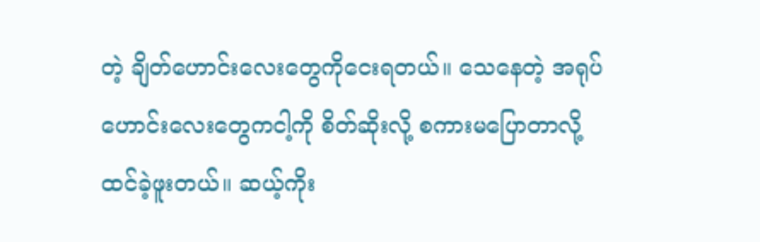တဲ့ ချိတ်ဟောင်းလေးတွေကိုငေးရတယ်။ သေနေတဲ့ အရုပ်ဟောင်းလေးတွေကငါ့ကို စိတ်ဆိုးလို့ စကားမပြောတာလို့ထင်ခဲ့ဖူးတယ်။ ဆယ့်ကိုး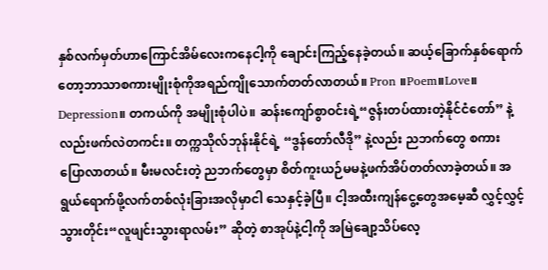နှစ်လက်မှတ်ဟာကြောင်အိမ်လေးကနေငါ့ကို ချောင်းကြည့်နေခဲ့တယ်။ ဆယ့်ခြောက်နှစ်ရောက်တော့ဘာသာစကားမျိုးစုံကိုအရည်ကျိုသောက်တတ်လာတယ်။ Pron ။Poem။Love။ Depression။ တကယ်ကို အမျိုးစုံပါပဲ။ ဆန်းကျော်စွာဝင်းရဲ့“ဇွန်းတပ်ထားတဲ့နိုင်ငံတော်” နဲ့လည်းဖက်လဲတကင်း။ တက္ကသိုလ်ဘုန်းနိုင်ရဲ့ “ဒွန်တော်လီဒို” နဲ့လည်း ညဘက်တွေ စကားပြောလာတယ်။ မီးမလင်းတဲ့ ညဘက်တွေမှာ စိတ်ကူးယဉ်မမနဲ့ဖက်အိပ်တတ်လာခဲ့တယ်။ အရွယ်ရောက်ဖို့လက်တစ်လုံးခြားအလိုမှာငါ သေနှင့်ခဲ့ပြီ။ ငါ့အထီးကျန်ငွေ့တွေအမေ့ဆီ လွှင့်လွှင့်သွားတိုင်း“လူဖျင်းသွားရာလမ်း” ဆိုတဲ့ စာအုပ်နဲ့ငါ့ကို အမြဲချော့သိပ်လေ့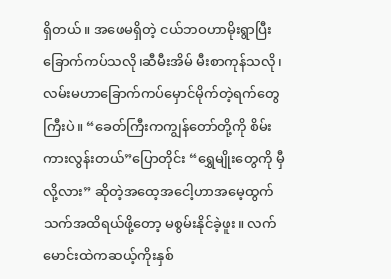ရှိတယ်။ အဖေမရှိတဲ့ ငယ်ဘဝဟာမိုးရွာပြီး ခြောက်ကပ်သလို၊ဆီမီးအိမ် မီးစာကုန်သလို၊လမ်းမဟာခြောက်ကပ်မှောင်မိုက်တဲ့ရက်တွေကြီးပဲ။ “ခေတ်ကြီးကကျွန်တော်တို့ကို စိမ်းကားလွန်းတယ်”ပြောတိုင်း “ရွှေမျိုးတွေကို မှီလို့လား” ဆိုတဲ့အထေ့အငေါ့ဟာအမေ့ထွက်သက်အထိရယ်ဖို့တော့ မစွမ်းနိုင်ခဲ့ဖူး။ လက်မောင်းထဲကဆယ့်ကိုးနှစ်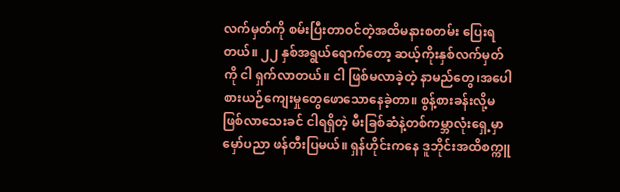လက်မှတ်ကို စမ်းပြီးတာဝင်တဲ့အထိမနားစတမ်း ပြေးရတယ်။ ၂၂ နှစ်အရွယ်ရောက်တော့ ဆယ့်ကိုးနှစ်လက်မှတ်ကို ငါ ရှက်လာတယ်။ ငါ ဖြစ်မလာခဲ့တဲ့ နာမည်တွေ၊အပေါစားယဉ်ကျေးမှုတွေဖောသောနေခဲ့တာ။ စွန့်စားခန်းလို့မဖြစ်လာသေးခင် ငါရရှိတဲ့ မီးခြစ်ဆံနဲ့တစ်ကမ္ဘာလုံးရှေ့မှာမှော်ပညာ ဖန်တီးပြမယ်။ ရှန်ဟိုင်းကနေ ဒူဘိုင်းအထိစက္ကူ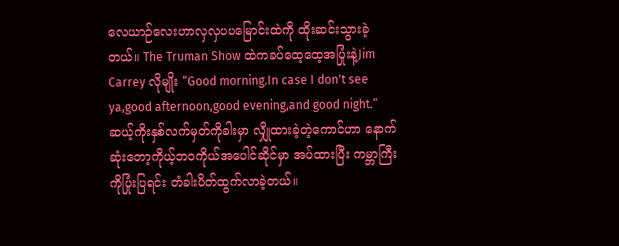လေယာဉ်လေးဟာလှလှပပမြောင်းထဲကို ထိုးဆင်းသွားခဲ့တယ်။ The Truman Show ထဲကခပ်ထေ့ထေ့အပြုံးနဲ့Jim Carrey လိုမျိုး “Good morning.In case I don't see ya,good afternoon,good evening,and good night.” ဆယ့်ကိုးနှစ်လက်မှတ်ကိုခါးမှာ လျှိုထားခဲ့တဲ့ကောင်ဟာ နောက်ဆုံးတော့ကိုယ့်ဘဝကိုယ်အပေါင်ဆိုင်မှာ အပ်ထားပြီး ကမ္ဘာကြီးကိုပြုံးပြရင်း တံခါးပိတ်ထွက်လာခဲ့တယ်။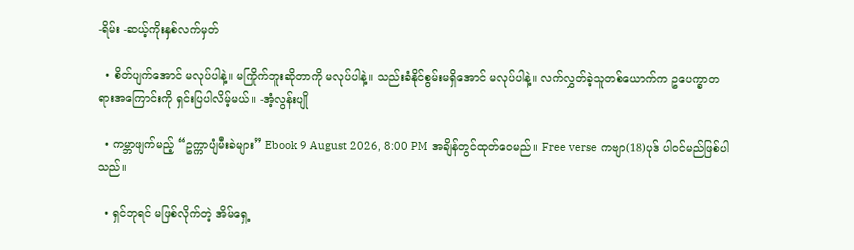-ရိမ်း -ဆယ့်ကိုးနှစ်လက်မှတ်

  • စိတ်ပျက်အောင် မလုပ်ပါနဲ့။ မကြိုက်ဘူးဆိုတာကို မလုပ်ပါနဲ့။ သည်းခံနိုင်စွမ်းမရှိအောင် မလုပ်ပါနဲ့။ လက်လွှတ်ခဲ့သူတစ်ယောက်က ဥပေက္ခာတရားအကြောင်းကို ရှင်းပြပါလိမ့်မယ်။ -အံ့လွန်းပျို

  • ကမ္ဘာဖျက်မည့် “ဥက္ကာပျံမီးခဲများ” Ebook 9 August 2026, 8:00 PM အချိန်တွင်ထုတ်ဝေမည်။ Free verse ကဗျာ(18)ပုဒ် ပါဝင်မည်ဖြစ်ပါသည်။

  • ရှင်ဘုရင် မဖြစ်လိုက်တဲ့ အိမ်ရှေ့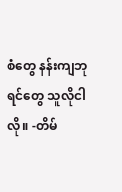စံတွေ နန်းကျဘုရင်တွေ သူလိုငါလို။ -တိမ်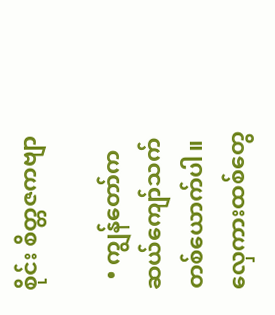စိုင်း စိတ္တဇကဗျာ

  • ကျွန်တော်က ဆယ်ကျော်သက် တစ်ယောက်ပါ။ လှေကားထစ်တွေ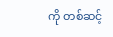ကို တစ်ဆင့်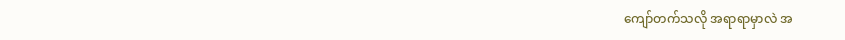ကျော်တက်သလို အရာရာမှာလဲ အ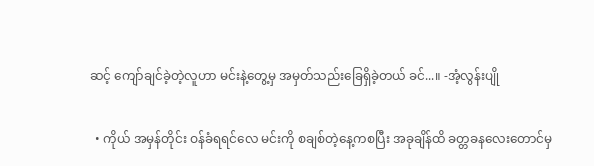ဆင့် ကျော်ချင်ခဲ့တဲ့လူဟာ မင်းနဲ့တွေ့မှ အမှတ်သည်းခြေရှိခဲ့တယ် ခင်...။ -အံ့လွန်းပျို

  • ကိုယ် အမှန်တိုင်း ဝန်ခံရရင်လေ မင်းကို စချစ်တဲ့နေ့ကစပြီး အခုချိန်ထိ ခတ္တခနလေးတောင်မှ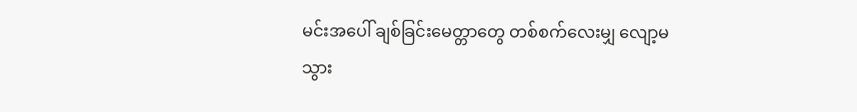မင်းအပေါ် ချစ်ခြင်းမေတ္တာတွေ တစ်စက်လေးမျှ လျော့မသွား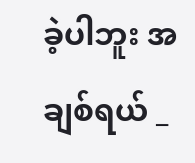ခဲ့ပါဘူး အချစ်ရယ် _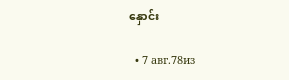နှောင်း

  • 7 авг.78из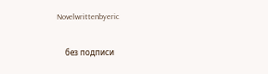Novelwrittenbyeric

    без подписи